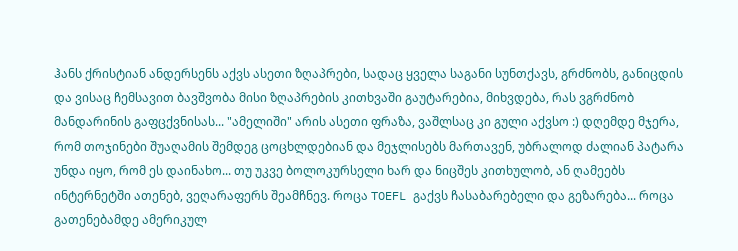ჰანს ქრისტიან ანდერსენს აქვს ასეთი ზღაპრები, სადაც ყველა საგანი სუნთქავს, გრძნობს, განიცდის და ვისაც ჩემსავით ბავშვობა მისი ზღაპრების კითხვაში გაუტარებია, მიხვდება, რას ვგრძნობ მანდარინის გაფცქვნისას... "ამელიში" არის ასეთი ფრაზა, ვაშლსაც კი გული აქვსო :) დღემდე მჯერა, რომ თოჯინები შუაღამის შემდეგ ცოცხლდებიან და მეჯლისებს მართავენ, უბრალოდ ძალიან პატარა უნდა იყო, რომ ეს დაინახო... თუ უკვე ბოლოკურსელი ხარ და ნიცშეს კითხულობ, ან ღამეებს ინტერნეტში ათენებ, ვეღარაფერს შეამჩნევ. როცა TOEFL გაქვს ჩასაბარებელი და გეზარება... როცა გათენებამდე ამერიკულ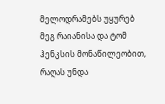მელოდრამებს უყურებ მეგ რაიანისა და ტომ ჰენკსის მონაწილეობით, რაღას უნდა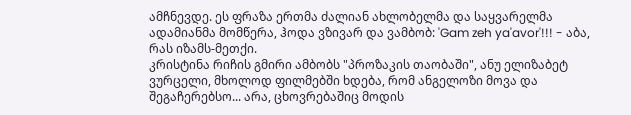ამჩნევდე. ეს ფრაზა ერთმა ძალიან ახლობელმა და საყვარელმა ადამიანმა მომწერა, ჰოდა ვზივარ და ვამბობ: 'Gam zeh ya'avor'!!! - აბა, რას იზამს-მეთქი.
კრისტინა რიჩის გმირი ამბობს "პროზაკის თაობაში", ანუ ელიზაბეტ ვურცელი, მხოლოდ ფილმებში ხდება, რომ ანგელოზი მოვა და შეგაჩერებსო... არა, ცხოვრებაშიც მოდის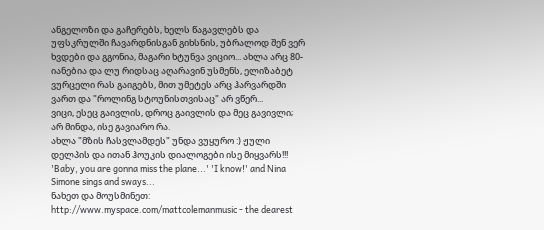ანგელოზი და გაჩერებს, ხელს წაგავლებს და უფსკრულში ჩავარდნისგან გიხსნის, უბრალოდ შენ ვერ ხვდები და გგონია, მაგარი ხტუნვა ვიციო... ახლა არც 80-იანებია და ლუ რიდსაც აღარავინ უსმენს, ელიზაბეტ ვურცელი რას გაიგებს, მით უმეტეს არც ჰარვარდში ვართ და "როლინგ სტოუნისთვისაც" არ ვწერ...
ვიცი, ესეც გაივლის, დროც გაივლის და მეც გავივლი; არ მინდა, ისე გავიარო რა.
ახლა "მზის ჩასვლამდეს" უნდა ვუყურო :) ჟული დელპის და ითან ჰოუკის დიალოგები ისე მიყვარს!!! 'Baby, you are gonna miss the plane...' 'I know!' and Nina Simone sings and sways...
ნახეთ და მოუსმინეთ:
http://www.myspace.com/mattcolemanmusic - the dearest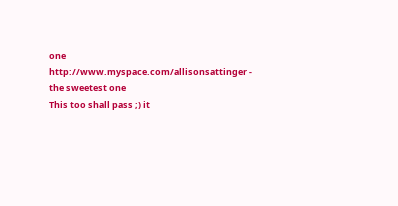one
http://www.myspace.com/allisonsattinger - the sweetest one
This too shall pass ;) it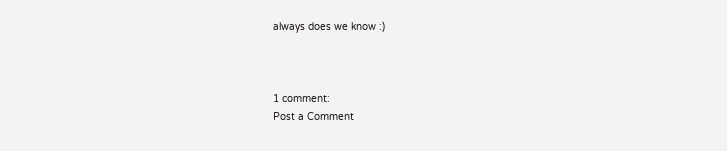always does we know :)



1 comment:
Post a Comment